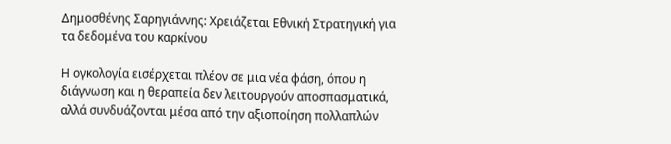Δημοσθένης Σαρηγιάννης: Χρειάζεται Εθνική Στρατηγική για τα δεδομένα του καρκίνου

Η ογκολογία εισέρχεται πλέον σε μια νέα φάση, όπου η διάγνωση και η θεραπεία δεν λειτουργούν αποσπασματικά, αλλά συνδυάζονται μέσα από την αξιοποίηση πολλαπλών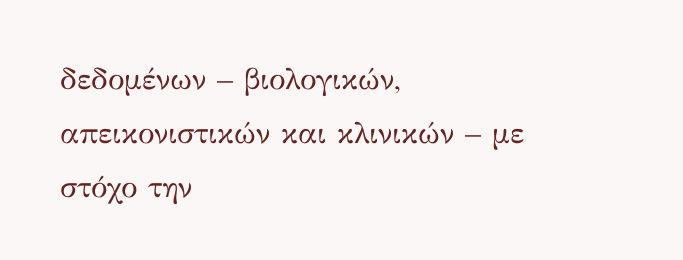δεδομένων – βιολογικών, απεικονιστικών και κλινικών – με στόχο την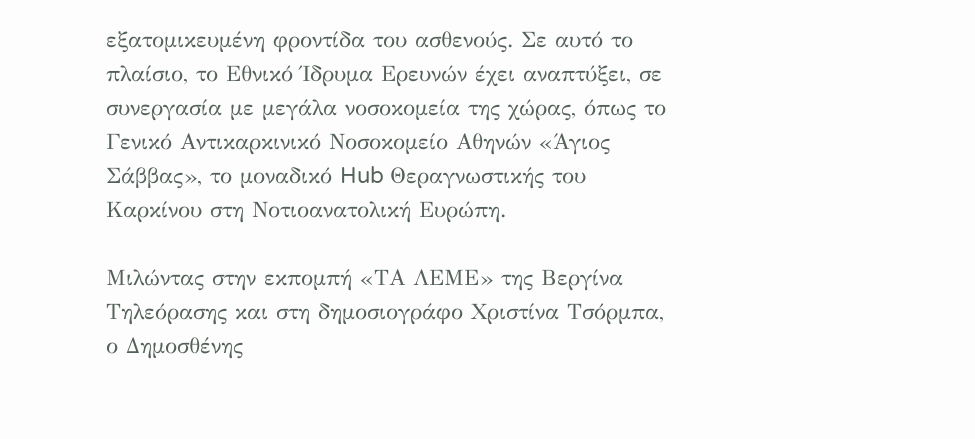εξατομικευμένη φροντίδα του ασθενούς. Σε αυτό το πλαίσιο, το Εθνικό Ίδρυμα Ερευνών έχει αναπτύξει, σε συνεργασία με μεγάλα νοσοκομεία της χώρας, όπως το Γενικό Αντικαρκινικό Νοσοκομείο Αθηνών «Άγιος Σάββας», το μοναδικό Hub Θεραγνωστικής του Καρκίνου στη Νοτιοανατολική Ευρώπη.

Μιλώντας στην εκπομπή «ΤΑ ΛΕΜΕ» της Βεργίνα Τηλεόρασης και στη δημοσιογράφο Χριστίνα Τσόρμπα, ο Δημοσθένης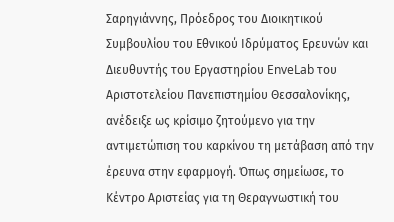Σαρηγιάννης, Πρόεδρος του Διοικητικού Συμβουλίου του Εθνικού Ιδρύματος Ερευνών και Διευθυντής του Εργαστηρίου EnveLab του Αριστοτελείου Πανεπιστημίου Θεσσαλονίκης, ανέδειξε ως κρίσιμο ζητούμενο για την αντιμετώπιση του καρκίνου τη μετάβαση από την έρευνα στην εφαρμογή. Όπως σημείωσε, το Κέντρο Αριστείας για τη Θεραγνωστική του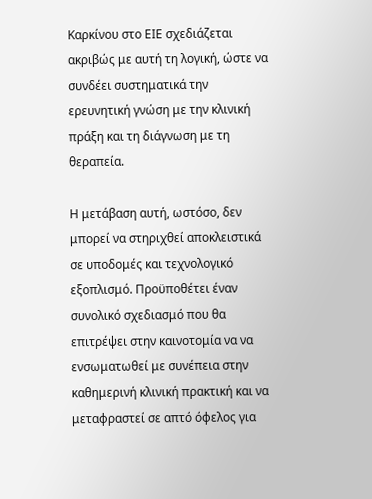Καρκίνου στο ΕΙΕ σχεδιάζεται ακριβώς με αυτή τη λογική, ώστε να συνδέει συστηματικά την ερευνητική γνώση με την κλινική πράξη και τη διάγνωση με τη θεραπεία.

Η μετάβαση αυτή, ωστόσο, δεν μπορεί να στηριχθεί αποκλειστικά σε υποδομές και τεχνολογικό εξοπλισμό. Προϋποθέτει έναν συνολικό σχεδιασμό που θα επιτρέψει στην καινοτομία να να ενσωματωθεί με συνέπεια στην καθημερινή κλινική πρακτική και να μεταφραστεί σε απτό όφελος για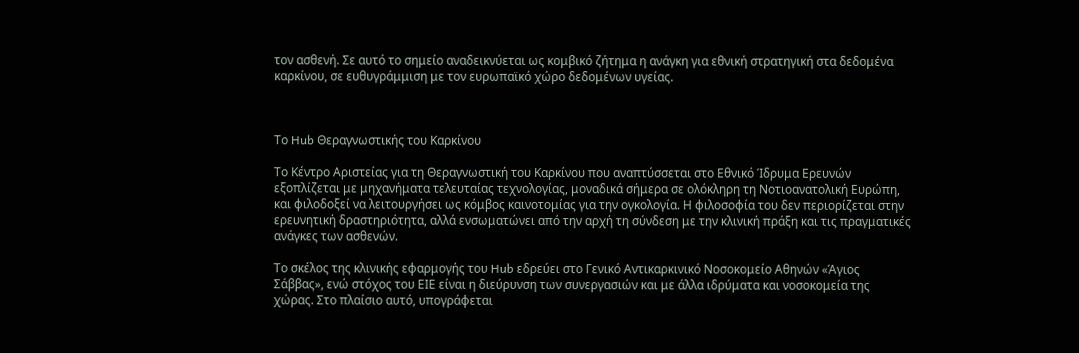τον ασθενή. Σε αυτό το σημείο αναδεικνύεται ως κομβικό ζήτημα η ανάγκη για εθνική στρατηγική στα δεδομένα καρκίνου, σε ευθυγράμμιση με τον ευρωπαϊκό χώρο δεδομένων υγείας.



Το Hub Θεραγνωστικής του Καρκίνου

Το Κέντρο Αριστείας για τη Θεραγνωστική του Καρκίνου που αναπτύσσεται στο Εθνικό Ίδρυμα Ερευνών εξοπλίζεται με μηχανήματα τελευταίας τεχνολογίας, μοναδικά σήμερα σε ολόκληρη τη Νοτιοανατολική Ευρώπη, και φιλοδοξεί να λειτουργήσει ως κόμβος καινοτομίας για την ογκολογία. Η φιλοσοφία του δεν περιορίζεται στην ερευνητική δραστηριότητα, αλλά ενσωματώνει από την αρχή τη σύνδεση με την κλινική πράξη και τις πραγματικές ανάγκες των ασθενών.

Το σκέλος της κλινικής εφαρμογής του Hub εδρεύει στο Γενικό Αντικαρκινικό Νοσοκομείο Αθηνών «Άγιος Σάββας», ενώ στόχος του ΕΙΕ είναι η διεύρυνση των συνεργασιών και με άλλα ιδρύματα και νοσοκομεία της χώρας. Στο πλαίσιο αυτό, υπογράφεται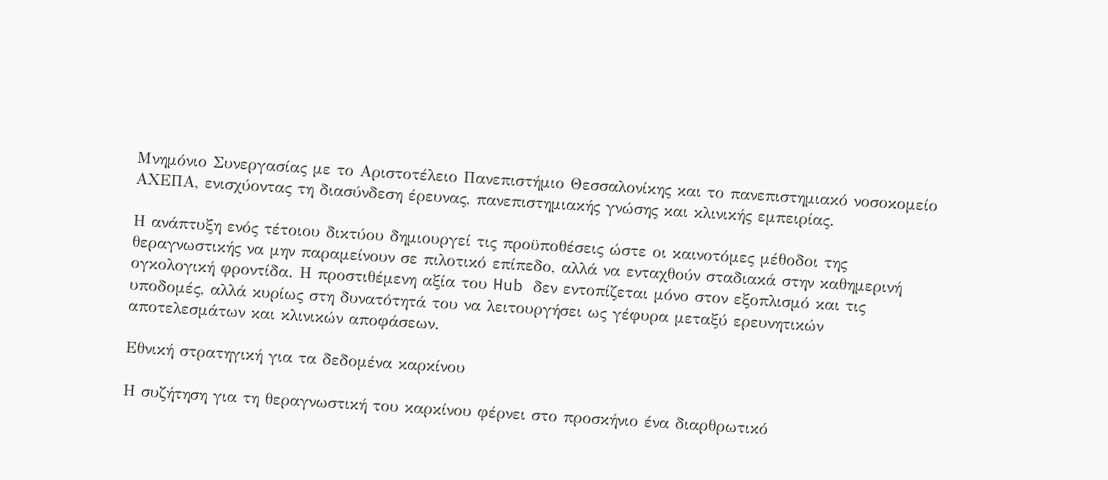Μνημόνιο Συνεργασίας με το Αριστοτέλειο Πανεπιστήμιο Θεσσαλονίκης και το πανεπιστημιακό νοσοκομείο ΑΧΕΠΑ, ενισχύοντας τη διασύνδεση έρευνας, πανεπιστημιακής γνώσης και κλινικής εμπειρίας.

Η ανάπτυξη ενός τέτοιου δικτύου δημιουργεί τις προϋποθέσεις ώστε οι καινοτόμες μέθοδοι της θεραγνωστικής να μην παραμείνουν σε πιλοτικό επίπεδο, αλλά να ενταχθούν σταδιακά στην καθημερινή ογκολογική φροντίδα. Η προστιθέμενη αξία του Hub δεν εντοπίζεται μόνο στον εξοπλισμό και τις υποδομές, αλλά κυρίως στη δυνατότητά του να λειτουργήσει ως γέφυρα μεταξύ ερευνητικών αποτελεσμάτων και κλινικών αποφάσεων.

Εθνική στρατηγική για τα δεδομένα καρκίνου

Η συζήτηση για τη θεραγνωστική του καρκίνου φέρνει στο προσκήνιο ένα διαρθρωτικό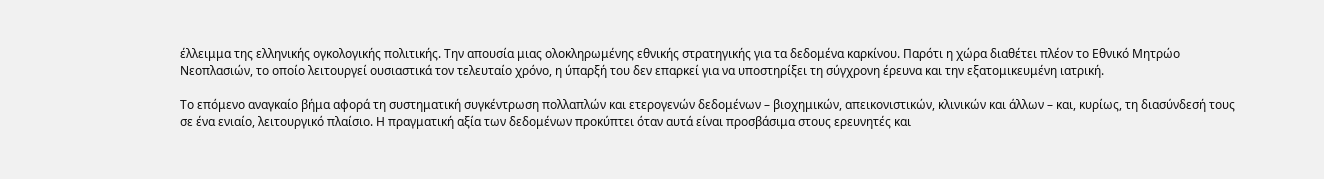έλλειμμα της ελληνικής ογκολογικής πολιτικής. Την απουσία μιας ολοκληρωμένης εθνικής στρατηγικής για τα δεδομένα καρκίνου. Παρότι η χώρα διαθέτει πλέον το Εθνικό Μητρώο Νεοπλασιών, το οποίο λειτουργεί ουσιαστικά τον τελευταίο χρόνο, η ύπαρξή του δεν επαρκεί για να υποστηρίξει τη σύγχρονη έρευνα και την εξατομικευμένη ιατρική.

Το επόμενο αναγκαίο βήμα αφορά τη συστηματική συγκέντρωση πολλαπλών και ετερογενών δεδομένων – βιοχημικών, απεικονιστικών, κλινικών και άλλων – και, κυρίως, τη διασύνδεσή τους σε ένα ενιαίο, λειτουργικό πλαίσιο. Η πραγματική αξία των δεδομένων προκύπτει όταν αυτά είναι προσβάσιμα στους ερευνητές και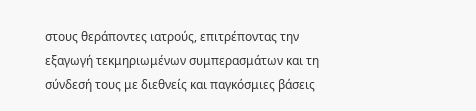στους θεράποντες ιατρούς, επιτρέποντας την εξαγωγή τεκμηριωμένων συμπερασμάτων και τη σύνδεσή τους με διεθνείς και παγκόσμιες βάσεις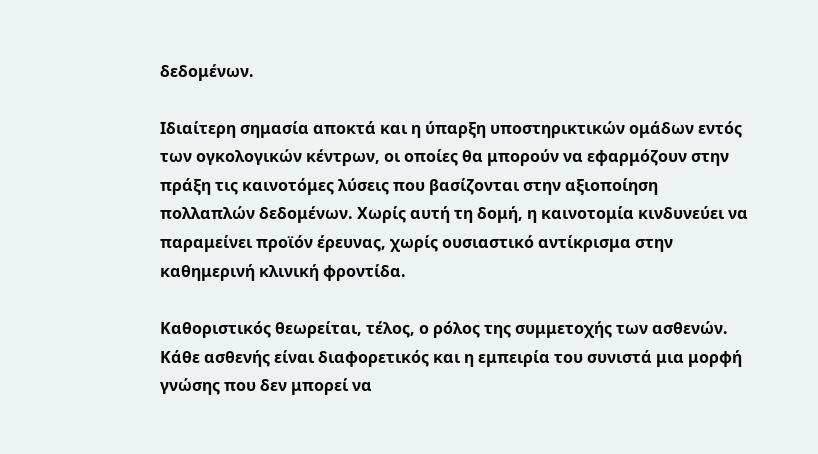δεδομένων.

Ιδιαίτερη σημασία αποκτά και η ύπαρξη υποστηρικτικών ομάδων εντός των ογκολογικών κέντρων, οι οποίες θα μπορούν να εφαρμόζουν στην πράξη τις καινοτόμες λύσεις που βασίζονται στην αξιοποίηση πολλαπλών δεδομένων. Χωρίς αυτή τη δομή, η καινοτομία κινδυνεύει να παραμείνει προϊόν έρευνας, χωρίς ουσιαστικό αντίκρισμα στην καθημερινή κλινική φροντίδα.

Καθοριστικός θεωρείται, τέλος, ο ρόλος της συμμετοχής των ασθενών. Κάθε ασθενής είναι διαφορετικός και η εμπειρία του συνιστά μια μορφή γνώσης που δεν μπορεί να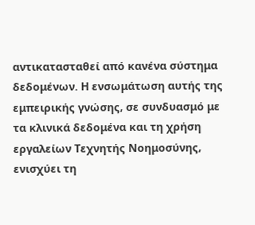αντικατασταθεί από κανένα σύστημα δεδομένων. Η ενσωμάτωση αυτής της εμπειρικής γνώσης, σε συνδυασμό με τα κλινικά δεδομένα και τη χρήση εργαλείων Τεχνητής Νοημοσύνης, ενισχύει τη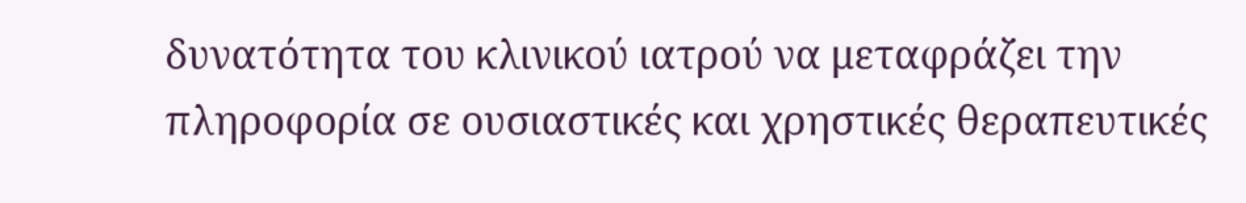δυνατότητα του κλινικού ιατρού να μεταφράζει την πληροφορία σε ουσιαστικές και χρηστικές θεραπευτικές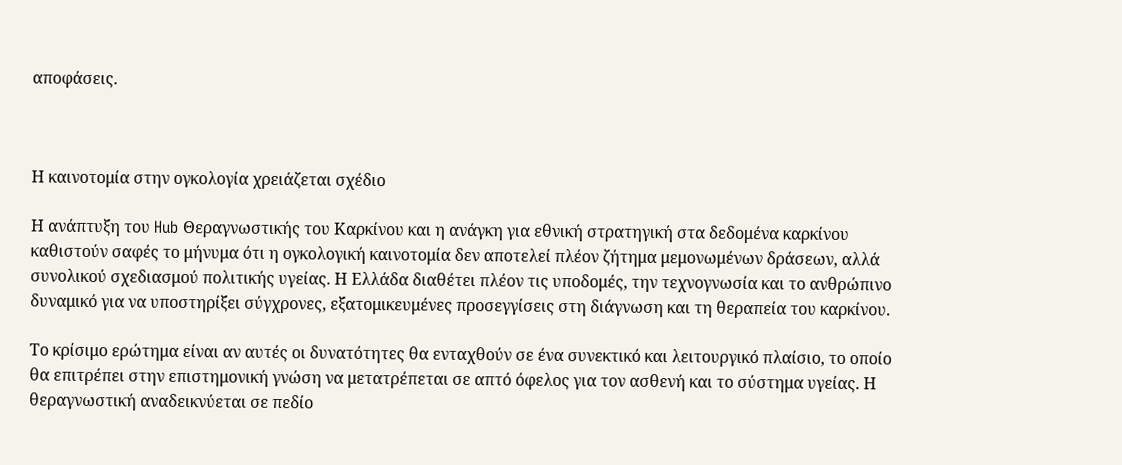αποφάσεις.



Η καινοτομία στην ογκολογία χρειάζεται σχέδιο

Η ανάπτυξη του Hub Θεραγνωστικής του Καρκίνου και η ανάγκη για εθνική στρατηγική στα δεδομένα καρκίνου καθιστούν σαφές το μήνυμα ότι η ογκολογική καινοτομία δεν αποτελεί πλέον ζήτημα μεμονωμένων δράσεων, αλλά συνολικού σχεδιασμού πολιτικής υγείας. Η Ελλάδα διαθέτει πλέον τις υποδομές, την τεχνογνωσία και το ανθρώπινο δυναμικό για να υποστηρίξει σύγχρονες, εξατομικευμένες προσεγγίσεις στη διάγνωση και τη θεραπεία του καρκίνου.

Το κρίσιμο ερώτημα είναι αν αυτές οι δυνατότητες θα ενταχθούν σε ένα συνεκτικό και λειτουργικό πλαίσιο, το οποίο θα επιτρέπει στην επιστημονική γνώση να μετατρέπεται σε απτό όφελος για τον ασθενή και το σύστημα υγείας. Η θεραγνωστική αναδεικνύεται σε πεδίο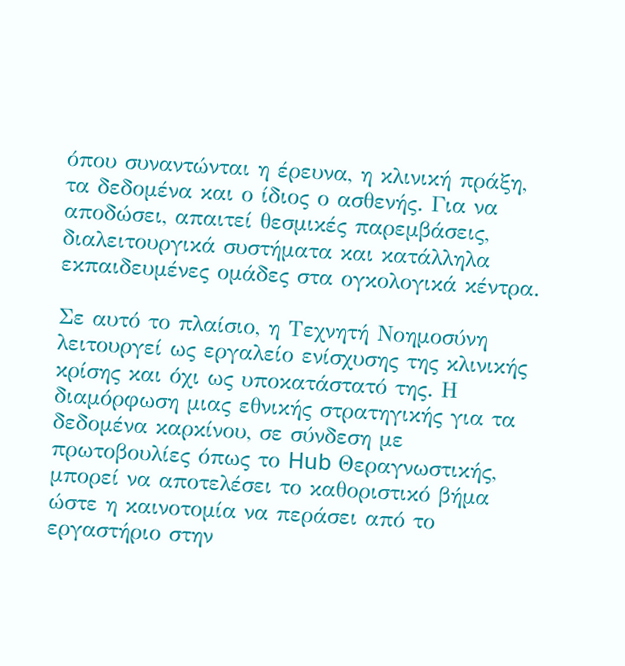όπου συναντώνται η έρευνα, η κλινική πράξη, τα δεδομένα και ο ίδιος ο ασθενής. Για να αποδώσει, απαιτεί θεσμικές παρεμβάσεις, διαλειτουργικά συστήματα και κατάλληλα εκπαιδευμένες ομάδες στα ογκολογικά κέντρα.

Σε αυτό το πλαίσιο, η Τεχνητή Νοημοσύνη λειτουργεί ως εργαλείο ενίσχυσης της κλινικής κρίσης και όχι ως υποκατάστατό της. Η διαμόρφωση μιας εθνικής στρατηγικής για τα δεδομένα καρκίνου, σε σύνδεση με πρωτοβουλίες όπως το Hub Θεραγνωστικής, μπορεί να αποτελέσει το καθοριστικό βήμα ώστε η καινοτομία να περάσει από το εργαστήριο στην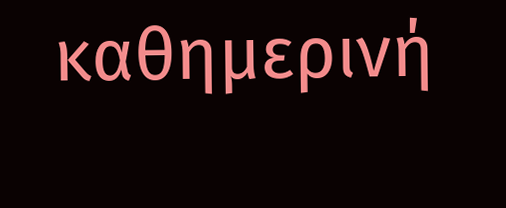καθημερινή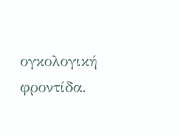ογκολογική φροντίδα.